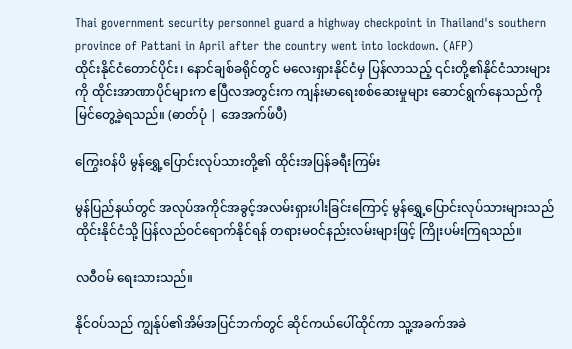Thai government security personnel guard a highway checkpoint in Thailand's southern province of Pattani in April after the country went into lockdown. (AFP)
ထိုင်းနိုင်ငံတောင်ပိုင်း၊ နောင်ချစ်ခရိုင်တွင် မလေးရှားနိုင်ငံမှ ပြန်လာသည့် ၎င်းတို့၏နိုင်ငံသားများကို ထိုင်းအာဏာပိုင်များက ဧပြီလအတွင်းက ကျန်းမာရေးစစ်ဆေးမှုများ ဆောင်ရွက်နေသည်ကို မြင်တွေ့ခဲ့ရသည်။ (ဓာတ်ပုံ | အေအက်ဖ်ပီ)

ကြွေးဝန်ပိ မွန်ရွှေ့ပြောင်းလုပ်သားတို့၏ ထိုင်းအပြန်ခရီးကြမ်း

မွန်ပြည်နယ်တွင် အလုပ်အကိုင်အခွင့်အလမ်းရှားပါးခြင်းကြောင့် မွန်ရွှေ့ပြောင်းလုပ်သားများသည် ထိုင်းနိုင်ငံသို့ ပြန်လည်ဝင်ရောက်နိုင်ရန် တရားမဝင်နည်းလမ်းများဖြင့် ကြိုးပမ်းကြရသည်။

လဝီဝမ် ရေးသားသည်။

နိုင်ဝပ်သည် ကျွန်ုပ်၏အိမ်အပြင်ဘက်တွင် ဆိုင်ကယ်ပေါ်ထိုင်ကာ သူ့အခက်အခဲ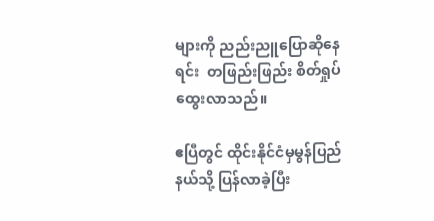များကို ညည်းညူပြောဆိုနေရင်း  တဖြည်းဖြည်း စိတ်ရှုပ်ထွေးလာသည်။

ဧပြီတွင် ထိုင်းနိုင်ငံမှမွန်ပြည်နယ်သို့ ပြန်လာခဲ့ပြီး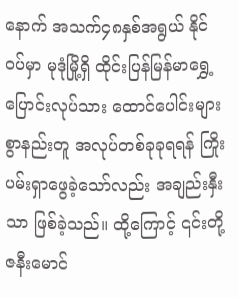နောက် အသက်၄၈နှစ်အရွယ် နိုင်ဝပ်မှာ မုဒုံမြို့ရှိ ထိုင်းပြန်မြန်မာရွှေ့ပြောင်းလုပ်သား ထောင်ပေါင်းများစွာနည်းတူ အလုပ်တစ်ခုခုရရန် ကြိုးပမ်းရှာဖွေခဲ့သော်လည်း အချည်းနှီးသာ ဖြစ်ခဲ့သည်။ ထို့ကြောင့် ၎င်းတို့ ဇနီးမောင်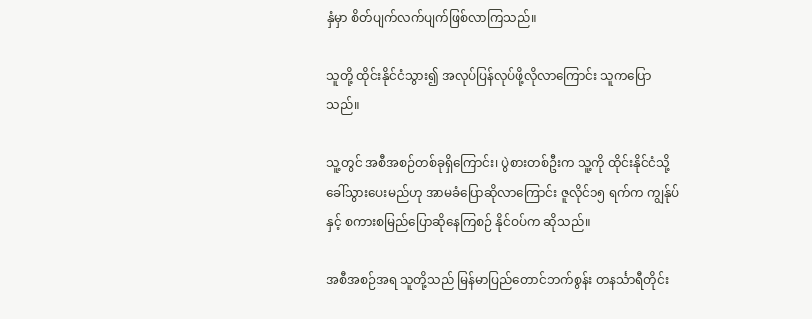နှံမှာ စိတ်ပျက်လက်ပျက်ဖြစ်လာကြသည်။

သူတို့ ထိုင်းနိုင်ငံသွား၍ အလုပ်ပြန်လုပ်ဖို့လိုလာကြောင်း သူကပြောသည်။

သူ့တွင် အစီအစဉ်တစ်ခုရှိကြောင်း၊ ပွဲစားတစ်ဦးက သူ့ကို ထိုင်းနိုင်ငံသို့ခေါ်သွားပေးမည်ဟု အာမခံပြောဆိုလာကြောင်း ဇူလိုင်၁၅ ရက်က ကျွန်ုပ်နှင့် စကားစမြည်ပြောဆိုနေကြစဉ် နိုင်ဝပ်က ဆိုသည်။

အစီအစဉ်အရ သူတို့သည် မြန်မာပြည်တောင်ဘက်စွန်း တနင်္သာရီတိုင်း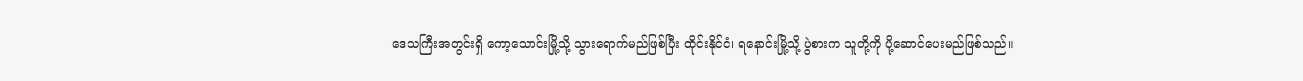ဒေသကြီးအတွင်းရှိ ကော့သောင်းမြို့သို့ သွားရောက်မည်ဖြစ်ပြီး ထိုင်းနိုင်ငံ၊ ရနောင်းမြို့သို့ ပွဲစားက သူတို့ကို ပို့ဆောင်ပေးမည်ဖြစ်သည်။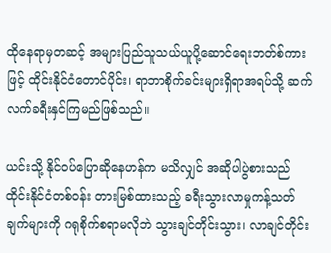ထိုနေရာမှတဆင့် အများပြည်သူသယ်ယူပို့ဆောင်ရေးဘတ်စ်ကားဖြင့် ထိုင်းနိုင်ငံတောင်ပိုင်း၊ ရာဘာစိုက်ခင်းများရှိရာအရပ်သို့ ဆက်လက်ခရီးနှင်ကြမည်ဖြစ်သည်။

ယင်းသို့ နိုင်ဝပ်ပြောဆိုနေဟန်က မသိလျှင် အဆိုပါပွဲစားသည် ထိုင်းနိုင်ငံတစ်ဝန်း တားမြစ်ထားသည့် ခရီးသွားလာမှုကန့်သတ်ချက်များကို ဂရုစိုက်စရာမလိုဘဲ သွားချင်တိုင်းသွား၊ လာချင်တိုင်း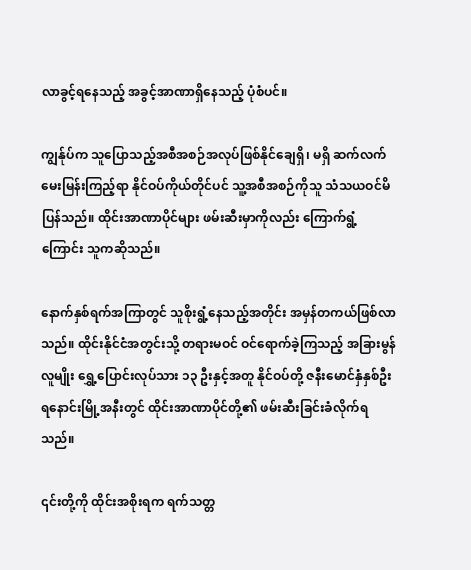လာခွင့်ရနေသည့် အခွင့်အာဏာရှိနေသည့် ပုံစံပင်။

ကျွန်ုပ်က သူပြောသည့်အစီအစဉ်အလုပ်ဖြစ်နိုင်ချေရှိ၊ မရှိ ဆက်လက်မေးမြန်းကြည့်ရာ နိုင်ဝပ်ကိုယ်တိုင်ပင် သူ့အစီအစဉ်ကိုသူ သံသယဝင်မိပြန်သည်။ ထိုင်းအာဏာပိုင်များ ဖမ်းဆီးမှာကိုလည်း ကြောက်ရွံ့ကြောင်း သူကဆိုသည်။

နောက်နှစ်ရက်အကြာတွင် သူစိုးရွံ့နေသည့်အတိုင်း အမှန်တကယ်ဖြစ်လာသည်။ ထိုင်းနိုင်ငံအတွင်းသို့ တရားမဝင် ဝင်ရောက်ခဲ့ကြသည့် အခြားမွန်လူမျိုး ရွှေ့ပြောင်းလုပ်သား ၁၃ ဦးနှင့်အတူ နိုင်ဝပ်တို့ ဇနီးမောင်နှံနှစ်ဦး ရနောင်းမြို့အနီးတွင် ထိုင်းအာဏာပိုင်တို့၏ ဖမ်းဆီးခြင်းခံလိုက်ရသည်။

၎င်းတို့ကို ထိုင်းအစိုးရက ရက်သတ္တ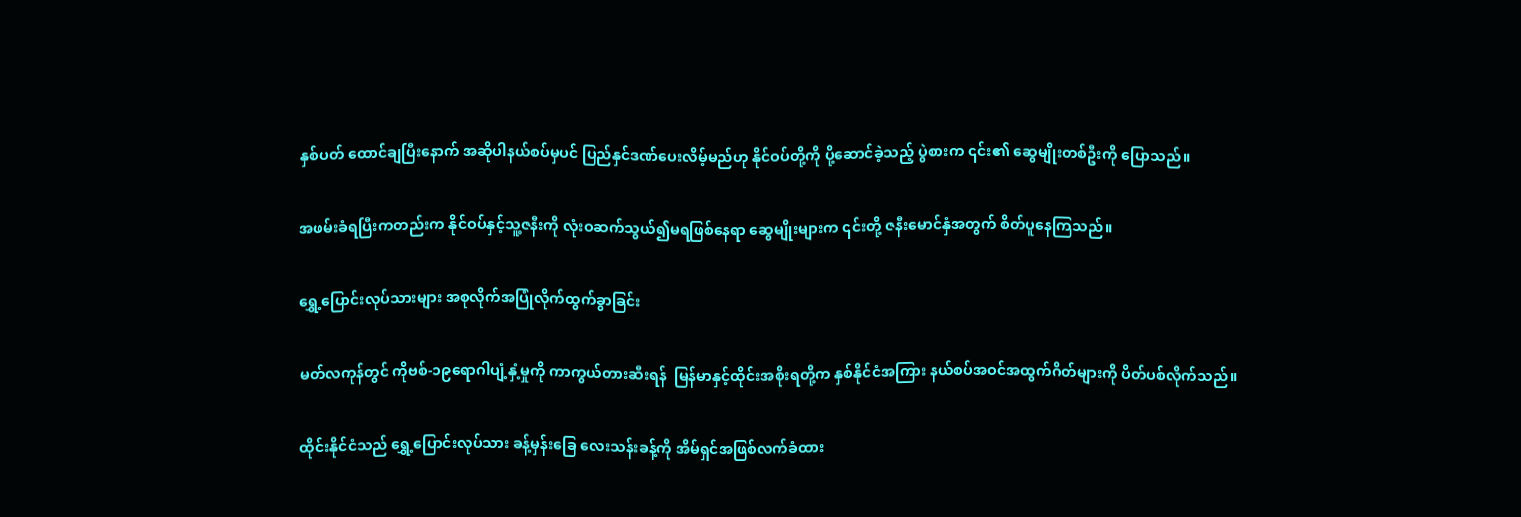နှစ်ပတ် ထောင်ချပြီးနောက် အဆိုပါနယ်စပ်မှပင် ပြည်နှင်ဒဏ်ပေးလိမ့်မည်ဟု နိုင်ဝပ်တို့ကို ပို့ဆောင်ခဲ့သည့် ပွဲစားက ၎င်း၏ ဆွေမျိုးတစ်ဦးကို ပြောသည်။

အဖမ်းခံရပြီးကတည်းက နိုင်ဝပ်နှင့်သူ့ဇနီးကို လုံးဝဆက်သွယ်၍မရဖြစ်နေရာ ဆွေမျိုးများက ၎င်းတို့ ဇနီးမောင်နှံအတွက် စိတ်ပူနေကြသည်။

ရွှေ့ပြောင်းလုပ်သားများ အစုလိုက်အပြုံလိုက်ထွက်ခွာခြင်း

မတ်လကုန်တွင် ကိုဗစ်-၁၉ရောဂါပျံ့နှံ့မှုကို ကာကွယ်တားဆီးရန်  မြန်မာနှင့်ထိုင်းအစိုးရတို့က နှစ်နိုင်ငံအကြား နယ်စပ်အဝင်အထွက်ဂိတ်များကို ပိတ်ပစ်လိုက်သည်။

ထိုင်းနိုင်ငံသည် ရွှေ့ပြောင်းလုပ်သား ခန့်မှန်းခြေ လေးသန်းခန့်ကို အိမ်ရှင်အဖြစ်လက်ခံထား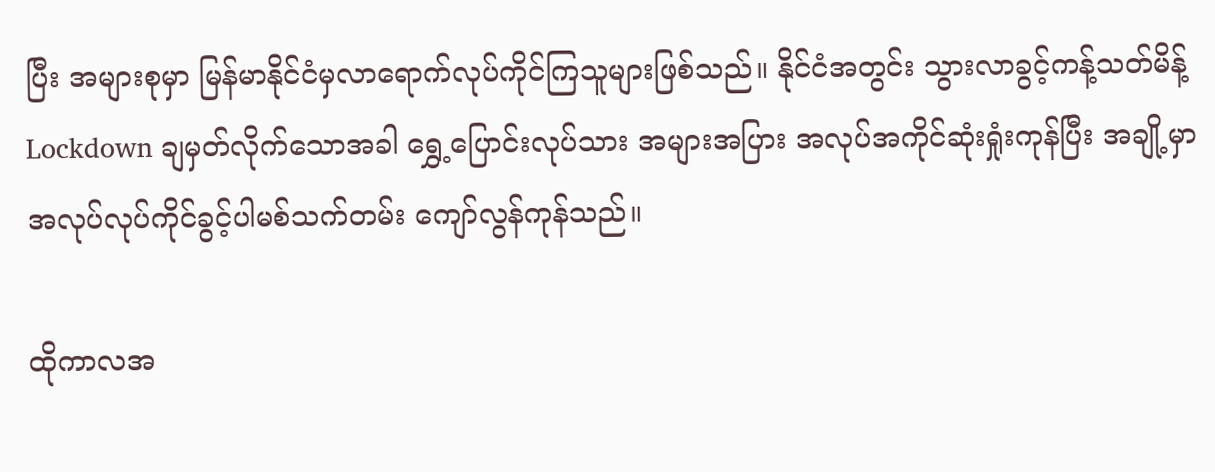ပြီး အများစုမှာ မြန်မာနိုင်ငံမှလာရောက်လုပ်ကိုင်ကြသူများဖြစ်သည်။ နိုင်ငံအတွင်း သွားလာခွင့်ကန့်သတ်မိန့် Lockdown ချမှတ်လိုက်သောအခါ ရွှေ့ပြောင်းလုပ်သား အများအပြား အလုပ်အကိုင်ဆုံးရှုံးကုန်ပြီး အချို့မှာ အလုပ်လုပ်ကိုင်ခွင့်ပါမစ်သက်တမ်း ကျော်လွန်ကုန်သည်။

ထိုကာလအ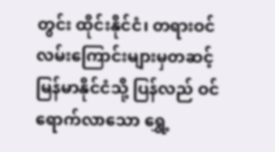တွင်း ထိုင်းနိုင်ငံ၊ တရားဝင်လမ်းကြောင်းများမှတဆင့် မြန်မာနိုင်ငံသို့ ပြန်လည် ဝင်ရောက်လာသော ရွှေ့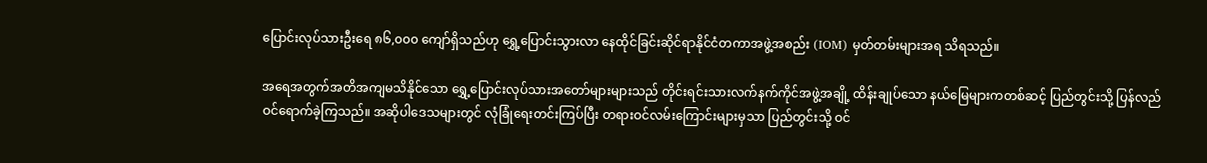ပြောင်းလုပ်သားဦးရေ ၈၆,၀၀၀ ကျော်ရှိသည်ဟု ရွှေ့ပြောင်းသွားလာ နေထိုင်ခြင်းဆိုင်ရာနိုင်ငံတကာအဖွဲ့အစည်း (IOM) မှတ်တမ်းများအရ သိရသည်။

အရေအတွက်အတိအကျမသိနိုင်သော ရွှေ့ပြောင်းလုပ်သားအတော်များများသည် တိုင်းရင်းသားလက်နက်ကိုင်အဖွဲ့အချို့ ထိန်းချုပ်သော နယ်မြေများကတစ်ဆင့် ပြည်တွင်းသို့ ပြန်လည်ဝင်ရောက်ခဲ့ကြသည်။ အဆိုပါဒေသများတွင် လုံခြုံရေးတင်းကြပ်ပြီး တရားဝင်လမ်းကြောင်းများမှသာ ပြည်တွင်းသို့ ဝင်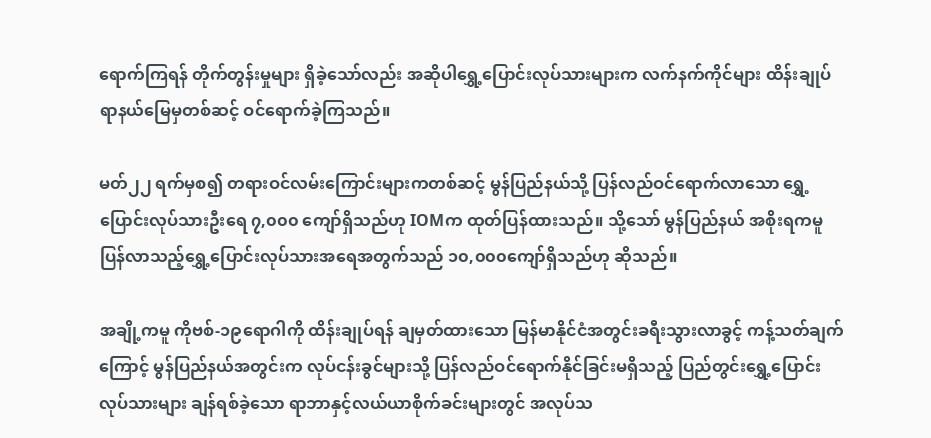ရောက်ကြရန် တိုက်တွန်းမှုများ ရှိခဲ့သော်လည်း အဆိုပါရွှေ့ပြောင်းလုပ်သားများက လက်နက်ကိုင်များ ထိန်းချုပ်ရာနယ်မြေမှတစ်ဆင့် ဝင်ရောက်ခဲ့ကြသည်။

မတ်၂၂ ရက်မှစ၍ တရားဝင်လမ်းကြောင်းများကတစ်ဆင့် မွန်ပြည်နယ်သို့ ပြန်လည်ဝင်ရောက်လာသော ရွှေ့ပြောင်းလုပ်သားဦးရေ ၇,၀၀၀ ကျော်ရှိသည်ဟု IOMက ထုတ်ပြန်ထားသည်။ သို့သော် မွန်ပြည်နယ် အစိုးရကမူ ပြန်လာသည့်ရွှေ့ပြောင်းလုပ်သားအရေအတွက်သည် ၁၀,၀၀၀ကျော်ရှိသည်ဟု ဆိုသည်။

အချို့ကမူ ကိုဗစ်-၁၉ရောဂါကို ထိန်းချုပ်ရန် ချမှတ်ထားသော မြန်မာနိုင်ငံအတွင်းခရီးသွားလာခွင့် ကန့်သတ်ချက်ကြောင့် မွန်ပြည်နယ်အတွင်းက လုပ်ငန်းခွင်များသို့ ပြန်လည်ဝင်ရောက်နိုင်ခြင်းမရှိသည့် ပြည်တွင်းရွှေ့ပြောင်းလုပ်သားများ ချန်ရစ်ခဲ့သော ရာဘာနှင့်လယ်ယာစိုက်ခင်းများတွင် အလုပ်သ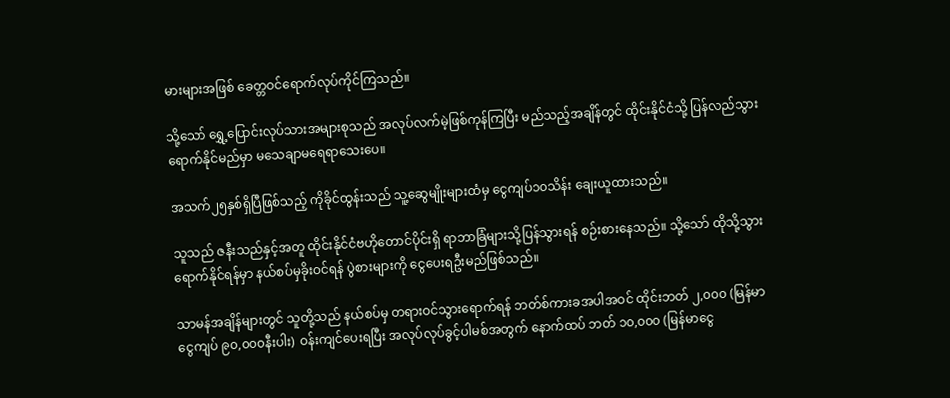မားများအဖြစ် ခေတ္တဝင်ရောက်လုပ်ကိုင်ကြသည်။

သို့သော် ရွှေ့ပြောင်းလုပ်သားအများစုသည် အလုပ်လက်မဲ့ဖြစ်ကုန်ကြပြီး မည်သည့်အချိန်တွင် ထိုင်းနိုင်ငံသို့ ပြန်လည်သွားရောက်နိုင်မည်မှာ မသေချာမရေရာသေးပေ။

အသက်၂၅နှစ်ရှိပြီဖြစ်သည့် ကိုခိုင်ထွန်းသည် သူ့ဆွေမျိုးများထံမှ ငွေကျပ်၁၀သိန်း ချေးယူထားသည်။

သူသည် ဇနီးသည်နှင့်အတူ ထိုင်းနိုင်ငံဗဟိုတောင်ပိုင်းရှိ ရာဘာခြံများသို့ပြန်သွားရန် စဉ်းစားနေသည်။ သို့သော် ထိုသို့သွားရောက်နိုင်ရန်မှာ နယ်စပ်မှခိုးဝင်ရန် ပွဲစားများကို ငွေပေးရဦးမည်ဖြစ်သည်။

သာမန်အချိန်များတွင် သူတို့သည် နယ်စပ်မှ တရားဝင်သွားရောက်ရန် ဘတ်စ်ကားခအပါအဝင် ထိုင်းဘတ် ၂,၀၀၀ (မြန်မာငွေကျပ် ၉၀,၀၀၀နီးပါး) ဝန်းကျင်ပေးရပြီး အလုပ်လုပ်ခွင့်ပါမစ်အတွက် နောက်ထပ် ဘတ် ၁၀,၀၀၀ (မြန်မာငွေ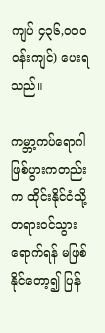ကျပ် ၄၃၆,၀၀၀ ဝန်းကျင်) ပေးရသည်။

ကမ္ဘာ့ကပ်ရောဂါဖြစ်ပွားကတည်းက ထိုင်းနိုင်ငံသို့ တရားဝင်သွားရောက်ရန် မဖြစ်နိုင်တော့၍ ပြန်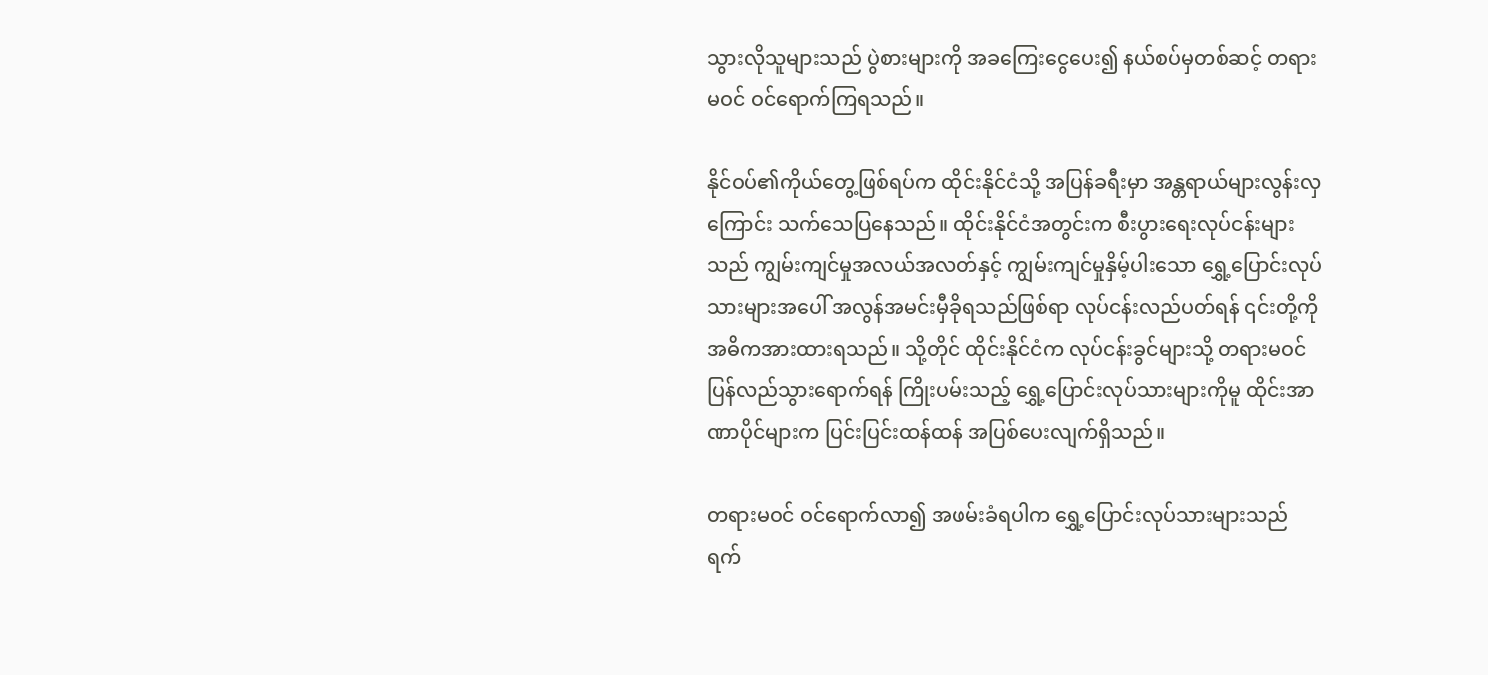သွားလိုသူများသည် ပွဲစားများကို အခကြေးငွေပေး၍ နယ်စပ်မှတစ်ဆင့် တရားမဝင် ဝင်ရောက်ကြရသည်။

နိုင်ဝပ်၏ကိုယ်တွေ့ဖြစ်ရပ်က ထိုင်းနိုင်ငံသို့ အပြန်ခရီးမှာ အန္တရာယ်များလွန်းလှကြောင်း သက်သေပြနေသည်။ ထိုင်းနိုင်ငံအတွင်းက စီးပွားရေးလုပ်ငန်းများသည် ကျွမ်းကျင်မှုအလယ်အလတ်နှင့် ကျွမ်းကျင်မှုနှိမ့်ပါးသော ရွှေ့ပြောင်းလုပ်သားများအပေါ် အလွန်အမင်းမှီခိုရသည်ဖြစ်ရာ လုပ်ငန်းလည်ပတ်ရန် ၎င်းတို့ကို အဓိကအားထားရသည်။ သို့တိုင် ထိုင်းနိုင်ငံက လုပ်ငန်းခွင်များသို့ တရားမဝင်ပြန်လည်သွားရောက်ရန် ကြိုးပမ်းသည့် ရွှေ့ပြောင်းလုပ်သားများကိုမူ ထိုင်းအာဏာပိုင်များက ပြင်းပြင်းထန်ထန် အပြစ်ပေးလျက်ရှိသည်။

တရားမဝင် ဝင်ရောက်လာ၍ အဖမ်းခံရပါက ရွှေ့ပြောင်းလုပ်သားများသည် ရက်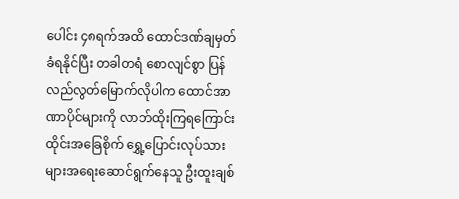ပေါင်း ၄၈ရက်အထိ ထောင်ဒဏ်ချမှတ်ခံရနိုင်ပြီး တခါတရံ စောလျင်စွာ ပြန်လည်လွတ်မြောက်လိုပါက ထောင်အာဏာပိုင်များကို လာဘ်ထိုးကြရကြောင်း ထိုင်းအခြေစိုက် ရွှေ့ပြောင်းလုပ်သားများအရေးဆောင်ရွက်နေသူ ဦးထူးချစ်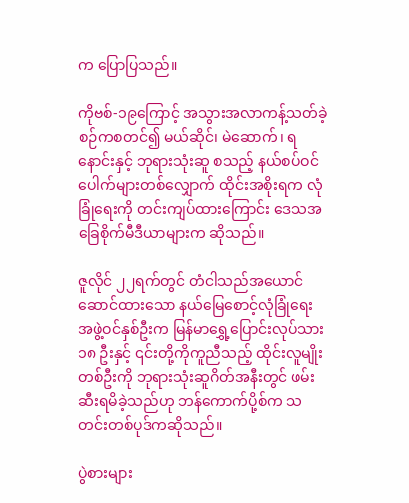က ပြောပြသည်။

ကိုဗစ်-၁၉ကြောင့် အသွားအလာကန့်သတ်ခဲ့စဉ်ကစတင်၍ မယ်ဆိုင်၊ မဲဆောက်၊ ရနောင်းနှင့် ဘုရားသုံးဆူ စသည့် နယ်စပ်ဝင်ပေါက်များတစ်လျှောက် ထိုင်းအစိုးရက လုံခြုံရေးကို တင်းကျပ်ထားကြောင်း ဒေသအခြေစိုက်မီဒီယာများက ဆိုသည်။

ဇူလိုင် ၂၂ရက်တွင် တံငါသည်အယောင်ဆောင်ထားသော နယ်မြေစောင့်လုံခြုံရေးအဖွဲ့ဝင်နှစ်ဦးက မြန်မာရွှေ့ပြောင်းလုပ်သား၁၈ ဦးနှင့် ၎င်းတို့ကိုကူညီသည့် ထိုင်းလူမျိုးတစ်ဦးကို ဘုရားသုံးဆူဂိတ်အနီးတွင် ဖမ်းဆီးရမိခဲ့သည်ဟု ဘန်ကောက်ပို့စ်က သတင်းတစ်ပုဒ်ကဆိုသည်။

ပွဲစားများ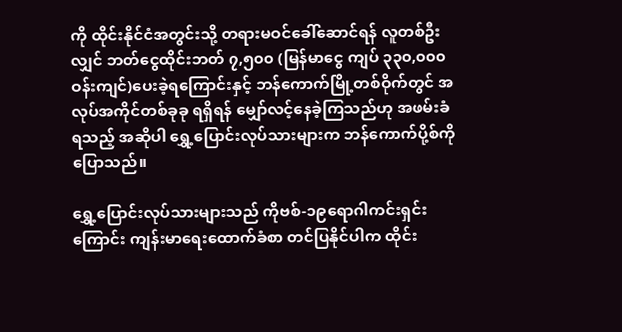ကို ထိုင်းနိုင်ငံအတွင်းသို့ တရားမဝင်ခေါ်ဆောင်ရန် လူတစ်ဦးလျှင် ဘတ်ငွေထိုင်းဘတ် ၇,၅၀၀ (မြန်မာငွေ ကျပ် ၃၃၀,၀၀၀ ဝန်းကျင်)ပေးခဲ့ရကြောင်းနှင့် ဘန်ကောက်မြို့တစ်ဝိုက်တွင် အလုပ်အကိုင်တစ်ခုခု ရရှိရန် မျှော်လင့်နေခဲ့ကြသည်ဟု အဖမ်းခံရသည့် အဆိုပါ ရွှေ့ပြောင်းလုပ်သားများက ဘန်ကောက်ပို့စ်ကို ပြောသည်။

ရွှေ့ပြောင်းလုပ်သားများသည် ကိုဗစ်-၁၉ရောဂါကင်းရှင်းကြောင်း ကျန်းမာရေးထောက်ခံစာ တင်ပြနိုင်ပါက ထိုင်း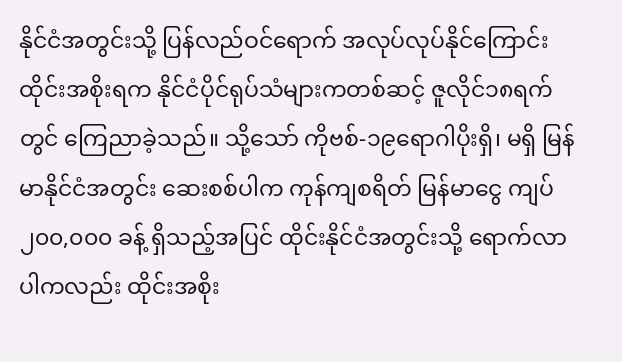နိုင်ငံအတွင်းသို့ ပြန်လည်ဝင်ရောက် အလုပ်လုပ်နိုင်ကြောင်း ထိုင်းအစိုးရက နိုင်ငံပိုင်ရုပ်သံများကတစ်ဆင့် ဇူလိုင်၁၈ရက်တွင် ကြေညာခဲ့သည်။ သို့သော် ကိုဗစ်-၁၉ရောဂါပိုးရှိ၊ မရှိ မြန်မာနိုင်ငံအတွင်း ဆေးစစ်ပါက ကုန်ကျစရိတ် မြန်မာငွေ ကျပ် ၂၀၀,၀၀၀ ခန့် ရှိသည့်အပြင် ထိုင်းနိုင်ငံအတွင်းသို့ ရောက်လာပါကလည်း ထိုင်းအစိုး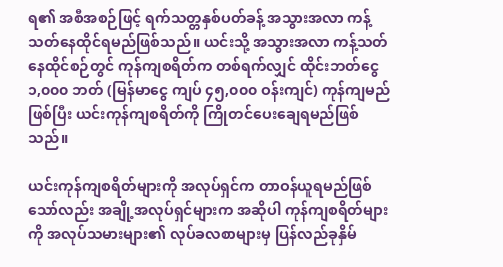ရ၏ အစီအစဉ်ဖြင့် ရက်သတ္တနှစ်ပတ်ခန့် အသွားအလာ ကန့်သတ်နေထိုင်ရမည်ဖြစ်သည်။ ယင်းသို့ အသွားအလာ ကန့်သတ်နေထိုင်စဉ်တွင် ကုန်ကျစရိတ်က တစ်ရက်လျှင် ထိုင်းဘတ်ငွေ ၁,၀၀၀ ဘတ် (မြန်မာငွေ ကျပ် ၄၅,၀၀၀ ဝန်းကျင်) ကုန်ကျမည်ဖြစ်ပြီး ယင်းကုန်ကျစရိတ်ကို ကြိုတင်ပေးချေရမည်ဖြစ်သည်။

ယင်းကုန်ကျစရိတ်များကို အလုပ်ရှင်က တာဝန်ယူရမည်ဖြစ်သော်လည်း အချို့အလုပ်ရှင်များက အဆိုပါ ကုန်ကျစရိတ်များကို အလုပ်သမားများ၏ လုပ်ခလစာများမှ ပြန်လည်ခုနှိမ်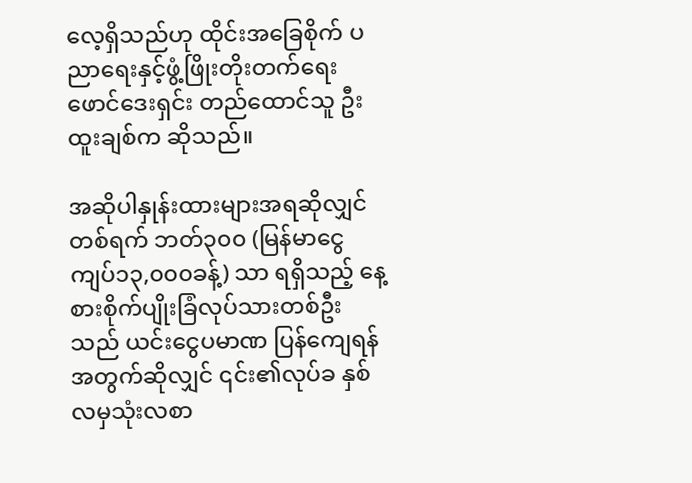လေ့ရှိသည်ဟု ထိုင်းအခြေစိုက် ပညာရေးနှင့်ဖွံ့ဖြိုးတိုးတက်ရေးဖောင်ဒေးရှင်း တည်ထောင်သူ ဦးထူးချစ်က ဆိုသည်။

အဆိုပါနှုန်းထားများအရဆိုလျှင် တစ်ရက် ဘတ်၃၀၀ (မြန်မာငွေ ကျပ်၁၃,၀၀၀ခန့်) သာ ရရှိသည့် နေ့စားစိုက်ပျိုးခြံလုပ်သားတစ်ဦးသည် ယင်းငွေပမာဏ ပြန်ကျေရန်အတွက်ဆိုလျှင် ၎င်း၏လုပ်ခ နှစ်လမှသုံးလစာ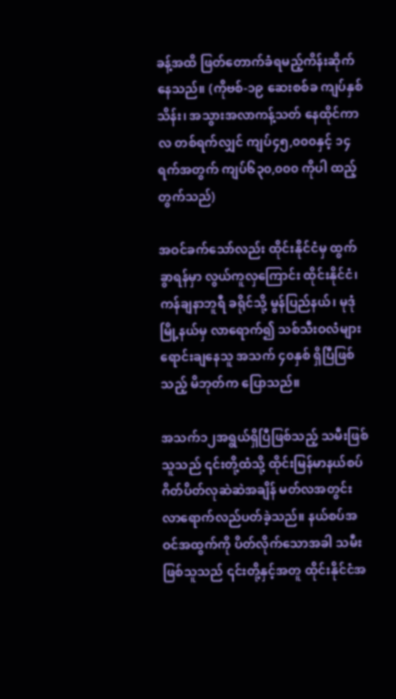ခန့်အထိ ဖြတ်တောက်ခံရမည့်ကိန်းဆိုက်နေသည်။ (ကိုဗစ်-၁၉ ဆေးစစ်ခ ကျပ်နှစ်သိန်း၊ အသွားအလာကန့်သတ် နေထိုင်ကာလ တစ်ရက်လျှင် ကျပ်၄၅,၀၀၀နှင့် ၁၄ရက်အတွက် ကျပ်၆၃၀,၀၀၀ ကိုပါ ထည့်တွက်သည်)

အဝင်ခက်သော်လည်း ထိုင်းနိုင်ငံမှ ထွက်ခွာရန်မှာ လွယ်ကူလှကြောင်း ထိုင်းနိုင်ငံ၊ ကန်ချနာဘူရီ ခရိုင်သို့ မွန်ပြည်နယ်၊ မုဒုံမြို့နယ်မှ လာရောက်၍ သစ်သီးဝလံများ ရောင်းချနေသူ အသက် ၄၀နှစ် ရှိပြီဖြစ်သည့် မိဘုတ်က ပြောသည်။

အသက်၁၂အရွယ်ရှိပြီဖြစ်သည့် သမီးဖြစ်သူသည် ၎င်းတို့ထံသို့ ထိုင်းမြန်မာနယ်စပ်ဂိတ်ပိတ်လုဆဲဆဲအချိန် မတ်လအတွင်း လာရောက်လည်ပတ်ခဲ့သည်။ နယ်စပ်အဝင်အထွက်ကို ပိတ်လိုက်သောအခါ သမီးဖြစ်သူသည် ၎င်းတို့နှင့်အတူ ထိုင်းနိုင်ငံအ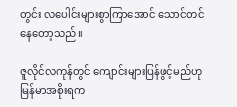တွင်း လပေါင်းများစွာကြာအောင် သောင်တင်နေတော့သည်။

ဇူလိုင်လကုန်တွင် ကျောင်းများပြန်ဖွင့်မည်ဟု မြန်မာအစိုးရက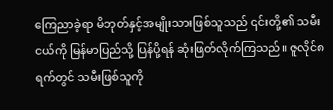ကြေညာခဲ့ရာ မိဘုတ်နှင့်အမျိုးသားဖြစ်သူသည် ၎င်းတို့၏ သမီးငယ်ကို မြန်မာပြည်သို့ ပြန်ပို့ရန် ဆုံးဖြတ်လိုက်ကြသည်။ ဇူလိုင်၈ရက်တွင် သမီးဖြစ်သူကို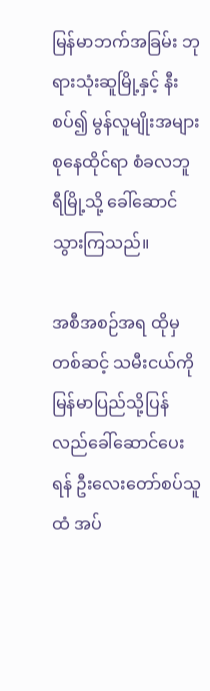မြန်မာဘက်အခြမ်း ဘုရားသုံးဆူမြို့နှင့် နီးစပ်၍ မွန်လူမျိုးအများစုနေထိုင်ရာ စံခလဘူရီမြို့သို့ ခေါ်ဆောင်သွားကြသည်။

အစီအစဉ်အရ ထိုမှတစ်ဆင့် သမီးငယ်ကို မြန်မာပြည်သို့ပြန်လည်ခေါ်ဆောင်ပေးရန် ဦးလေးတော်စပ်သူထံ အပ်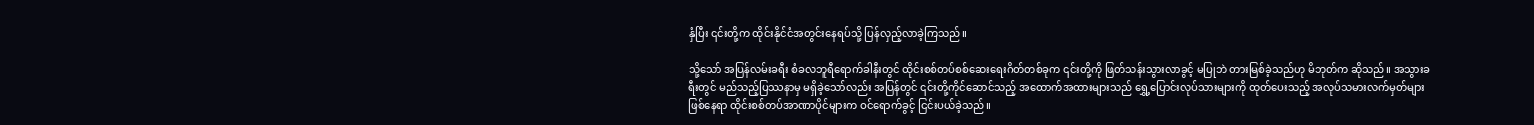နှံပြီး ၎င်းတို့က ထိုင်းနိုင်ငံအတွင်းနေရပ်သို့ ပြန်လှည့်လာခဲ့ကြသည်။

သို့သော် အပြန်လမ်းခရီး စံခလဘူရီရောက်ခါနီးတွင် ထိုင်းစစ်တပ်စစ်ဆေးရေးဂိတ်တစ်ခုက ၎င်းတို့ကို ဖြတ်သန်းသွားလာခွင့် မပြုဘဲ တားမြစ်ခဲ့သည်ဟု မိဘုတ်က ဆိုသည်။ အသွားခရီးတွင် မည်သည့်ပြဿနာမှ မရှိခဲ့သော်လည်း အပြန်တွင် ၎င်းတို့ကိုင်ဆောင်သည့် အထောက်အထားများသည် ရွှေ့ပြောင်းလုပ်သားများကို ထုတ်ပေးသည့် အလုပ်သမားလက်မှတ်များဖြစ်နေရာ ထိုင်းစစ်တပ်အာဏာပိုင်များက ဝင်ရောက်ခွင့် ငြင်းပယ်ခဲ့သည်။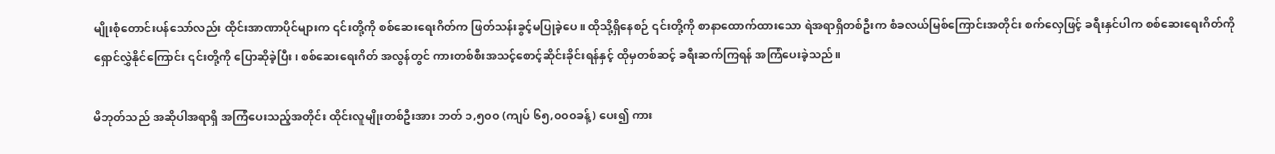မျိုးစုံတောင်းပန်သော်လည်း ထိုင်းအာဏာပိုင်များက ၎င်းတို့ကို စစ်ဆေးရေးဂိတ်က ဖြတ်သန်းခွင့်မပြုခဲ့ပေ။ ထိုသို့ရှိနေစဉ် ၎င်းတို့ကို စာနာထောက်ထားသော ရဲအရာရှိတစ်ဦးက စံခလယ်မြစ်ကြောင်းအတိုင်း စက်လှေဖြင့် ခရီးနှင်ပါက စစ်ဆေးရေးဂိတ်ကို ရှောင်လွှဲနိုင်ကြောင်း ၎င်းတို့ကို ပြောဆိုခဲ့ပြီး၊ စစ်ဆေးရေးဂိတ် အလွန်တွင် ကားတစ်စီးအသင့်စောင့်ဆိုင်းခိုင်းရန်နှင့် ထိုမှတစ်ဆင့် ခရီးဆက်ကြရန် အကြံပေးခဲ့သည်။

မိဘုတ်သည် အဆိုပါအရာရှိ အကြံပေးသည့်အတိုင်း ထိုင်းလူမျိုးတစ်ဦးအား ဘတ် ၁,၅၀၀ (ကျပ် ၆၅,၀၀၀ခန့်) ပေး၍ ကား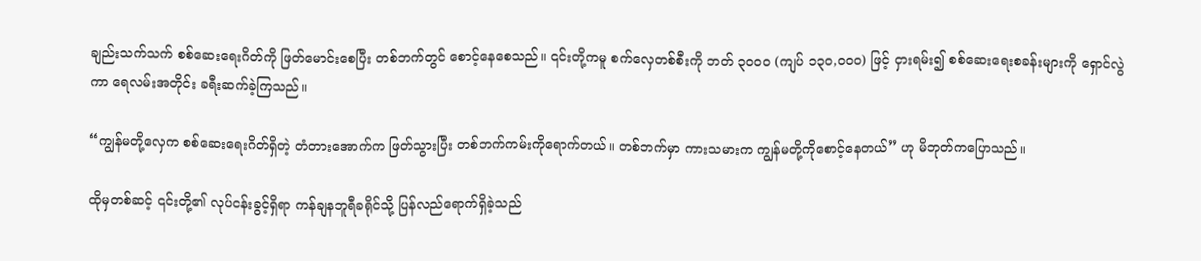ချည်းသက်သက် စစ်ဆေးရေးဂိတ်ကို ဖြတ်မောင်းစေပြီး တစ်ဘက်တွင် စောင့်နေစေသည်။ ၎င်းတို့ကမူ စက်လှေတစ်စီးကို ဘတ် ၃၀၀၀ (ကျပ် ၁၃၀,၀၀၀) ဖြင့် ငှားရမ်း၍ စစ်ဆေးရေးစခန်းများကို ရှောင်လွဲကာ ရေလမ်းအတိုင်း ခရီးဆက်ခဲ့ကြသည်။

“ကျွန်မတို့လှေက စစ်ဆေးရေးဂိတ်ရှိတဲ့ တံတားအောက်က ဖြတ်သွားပြီး တစ်ဘက်ကမ်းကိုရောက်တယ်။ တစ်ဘက်မှာ ကားသမားက ကျွန်မတို့ကိုစောင့်နေတယ်” ဟု မိဘုတ်ကပြောသည်။

ထိုမှတစ်ဆင့် ၎င်းတို့၏ လုပ်ငန်းခွင့်ရှိရာ ကန်ချနဘူရီခရိုင်သို့ ပြန်လည်ရောက်ရှိခဲ့သည်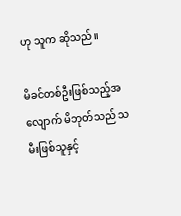ဟု သူက ဆိုသည်။

မိခင်တစ်ဦးဖြစ်သည့်အလျောက် မိဘုတ်သည် သမီးဖြစ်သူနှင့်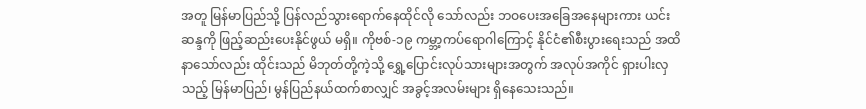အတူ မြန်မာပြည်သို့ ပြန်လည်သွားရောက်နေထိုင်လို သော်လည်း ဘဝပေးအခြေအနေများကား ယင်းဆန္ဒကို ဖြည့်ဆည်းပေးနိုင်ဖွယ် မရှိ။ ကိုဗစ်-၁၉ ကမ္ဘာ့ကပ်ရောဂါကြောင့် နိုင်ငံ၏စီးပွားရေးသည် အထိနာသော်လည်း ထိုင်းသည် မိဘုတ်တို့ကဲ့သို့ ရွှေ့ပြောင်းလုပ်သားများအတွက် အလုပ်အကိုင် ရှားပါးလှသည့် မြန်မာပြည်၊ မွန်ပြည်နယ်ထက်စာလျှင် အခွင့်အလမ်းများ ရှိနေသေးသည်။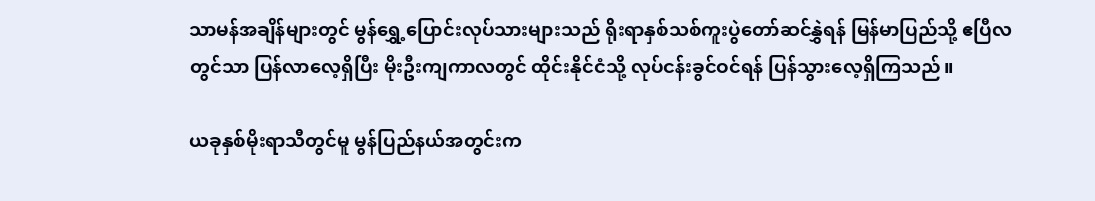သာမန်အချိန်များတွင် မွန်ရွှေ့ပြောင်းလုပ်သားများသည် ရိုးရာနှစ်သစ်ကူးပွဲတော်ဆင်နွှဲရန် မြန်မာပြည်သို့ ဧပြီလတွင်သာ ပြန်လာလေ့ရှိပြီး မိုးဦးကျကာလတွင် ထိုင်းနိုင်ငံသို့ လုပ်ငန်းခွင်ဝင်ရန် ပြန်သွားလေ့ရှိကြသည်။

ယခုနှစ်မိုးရာသီတွင်မူ မွန်ပြည်နယ်အတွင်းက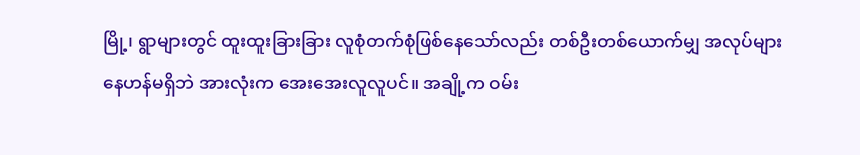မြို့၊ ရွာများတွင် ထူးထူးခြားခြား လူစုံတက်စုံဖြစ်နေသော်လည်း တစ်ဦးတစ်ယောက်မျှ အလုပ်များနေဟန်မရှိဘဲ အားလုံးက အေးအေးလူလူပင်။ အချို့က ဝမ်း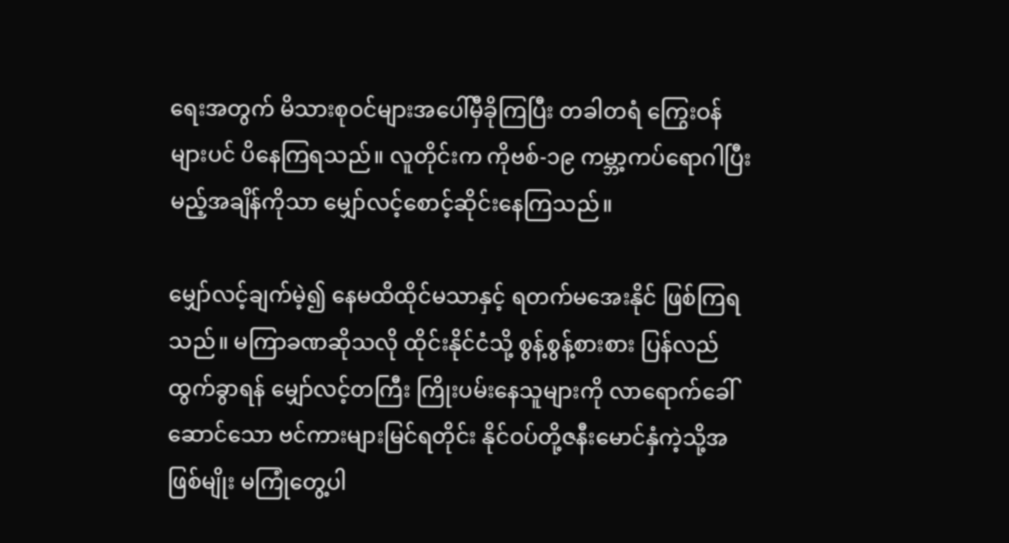ရေးအတွက် မိသားစုဝင်များအပေါ်မှီခိုကြပြီး တခါတရံ ကြွေးဝန်များပင် ပိနေကြရသည်။ လူတိုင်းက ကိုဗစ်-၁၉ ကမ္ဘာ့ကပ်ရောဂါပြီးမည့်အချိန်ကိုသာ မျှော်လင့်စောင့်ဆိုင်းနေကြသည်။

မျှော်လင့်ချက်မဲ့၍ နေမထိထိုင်မသာနှင့် ရတက်မအေးနိုင် ဖြစ်ကြရသည်။ မကြာခဏဆိုသလို ထိုင်းနိုင်ငံသို့ စွန့်စွန့်စားစား ပြန်လည်ထွက်ခွာရန် မျှော်လင့်တကြီး ကြိုးပမ်းနေသူများကို လာရောက်ခေါ်ဆောင်သော ဗင်ကားများမြင်ရတိုင်း နိုင်ဝပ်တို့ဇနီးမောင်နှံကဲ့သို့အဖြစ်မျိုး မကြုံတွေ့ပါ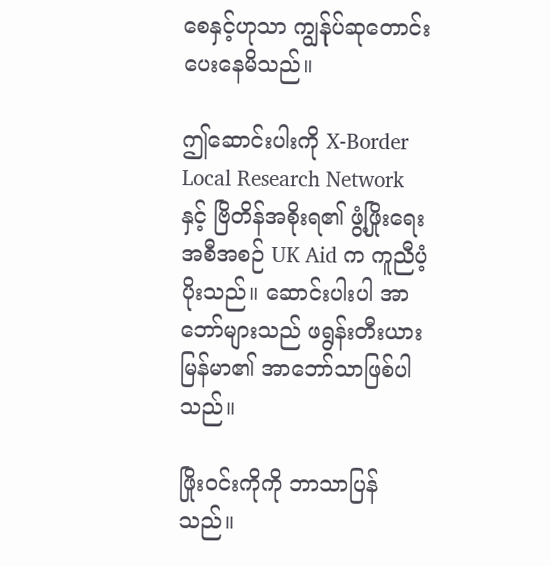စေနှင့်ဟုသာ ကျွန်ုပ်ဆုတောင်းပေးနေမိသည်။

ဤဆောင်းပါးကို X-Border Local Research Network နှင့် ဗြိတိန်အစိုးရ၏ ဖွံ့ဖြိုးရေးအစီအစဉ် UK Aid က ကူညီပံ့ပိုးသည်။ ဆောင်းပါးပါ အာဘော်များသည် ဖရွန်းတီးယားမြန်မာ၏ အာဘော်သာဖြစ်ပါသည်။

ဖြိုးဝင်းကိုကို ဘာသာပြန်သည်။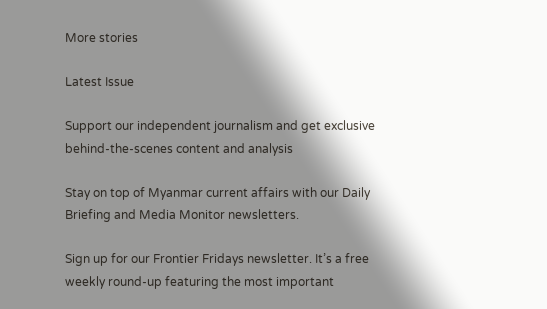More stories

Latest Issue

Support our independent journalism and get exclusive behind-the-scenes content and analysis

Stay on top of Myanmar current affairs with our Daily Briefing and Media Monitor newsletters.

Sign up for our Frontier Fridays newsletter. It’s a free weekly round-up featuring the most important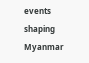events shaping Myanmar